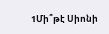1Մի՞թէ Սիոնի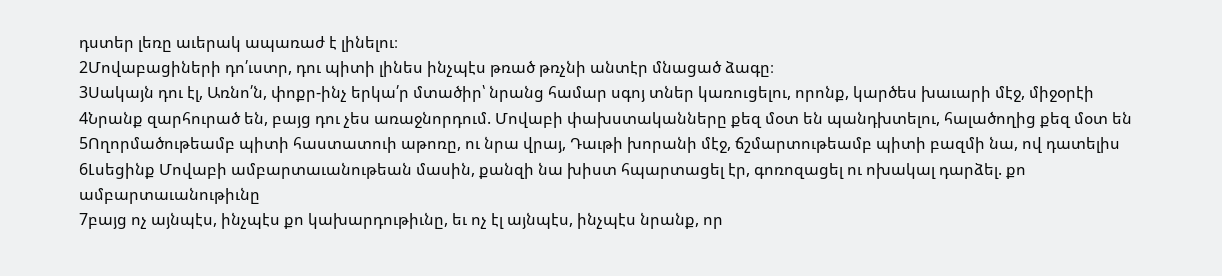դստեր լեռը աւերակ ապառաժ է լինելու։
2Մովաբացիների դո՛ւստր, դու պիտի լինես ինչպէս թռած թռչնի անտէր մնացած ձագը։
3Սակայն դու էլ, Առնո՛ն, փոքր-ինչ երկա՛ր մտածիր՝ նրանց համար սգոյ տներ կառուցելու, որոնք, կարծես խաւարի մէջ, միջօրէի
4Նրանք զարհուրած են, բայց դու չես առաջնորդում. Մովաբի փախստականները քեզ մօտ են պանդխտելու, հալածողից քեզ մօտ են
5Ողորմածութեամբ պիտի հաստատուի աթոռը, ու նրա վրայ, Դաւթի խորանի մէջ, ճշմարտութեամբ պիտի բազմի նա, ով դատելիս
6Լսեցինք Մովաբի ամբարտաւանութեան մասին, քանզի նա խիստ հպարտացել էր, գոռոզացել ու ոխակալ դարձել. քո ամբարտաւանութիւնը
7բայց ոչ այնպէս, ինչպէս քո կախարդութիւնը, եւ ոչ էլ այնպէս, ինչպէս նրանք, որ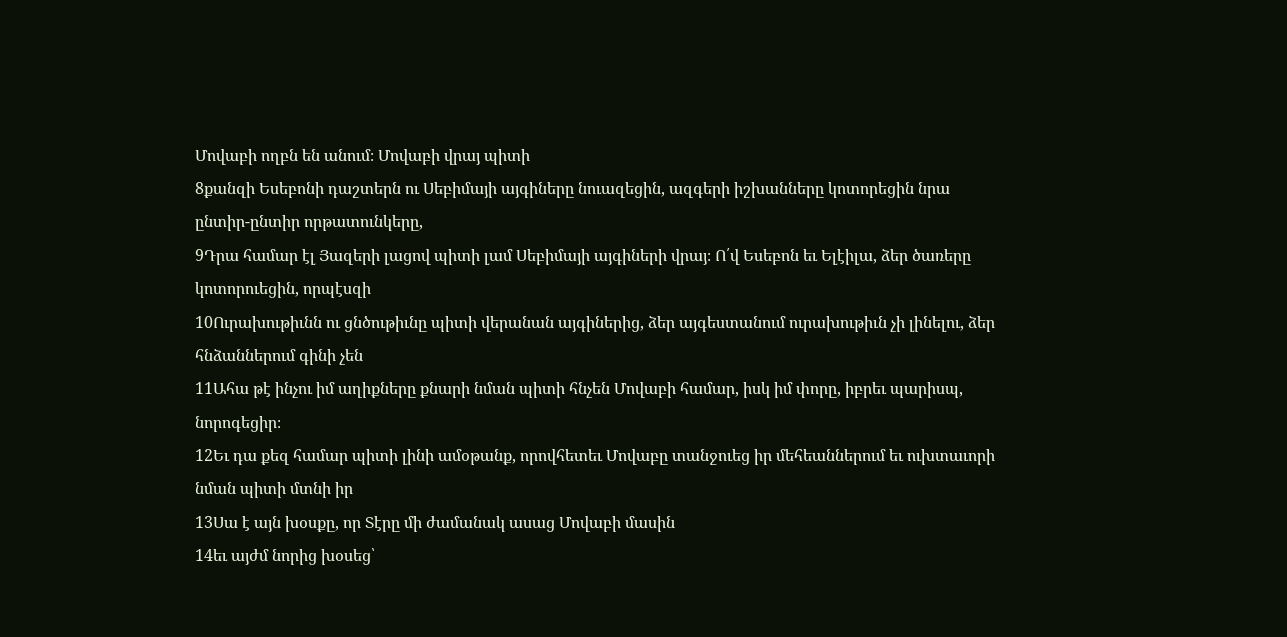Մովաբի ողբն են անում։ Մովաբի վրայ պիտի
8քանզի Եսեբոնի դաշտերն ու Սեբիմայի այգիները նուազեցին, ազգերի իշխանները կոտորեցին նրա ընտիր-ընտիր որթատունկերը,
9Դրա համար էլ Յազերի լացով պիտի լամ Սեբիմայի այգիների վրայ։ Ո՛վ Եսեբոն եւ Ելէիլա, ձեր ծառերը կոտորուեցին, որպէսզի
10Ուրախութիւնն ու ցնծութիւնը պիտի վերանան այգիներից, ձեր այգեստանում ուրախութիւն չի լինելու, ձեր հնձաններում գինի չեն
11Ահա թէ ինչու իմ աղիքները քնարի նման պիտի հնչեն Մովաբի համար, իսկ իմ փորը, իբրեւ պարիսպ, նորոգեցիր։
12Եւ դա քեզ համար պիտի լինի ամօթանք, որովհետեւ Մովաբը տանջուեց իր մեհեաններում եւ ուխտաւորի նման պիտի մտնի իր
13Սա է այն խօսքը, որ Տէրը մի ժամանակ ասաց Մովաբի մասին
14եւ այժմ նորից խօսեց՝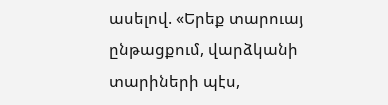ասելով. «Երեք տարուայ ընթացքում, վարձկանի տարիների պէս,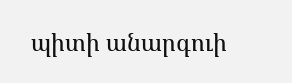պիտի անարգուի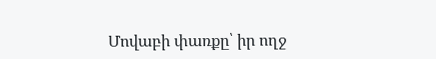Մովաբի փառքը՝ իր ողջ